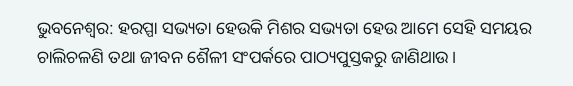ଭୁବନେଶ୍ବର: ହରପ୍ପା ସଭ୍ୟତା ହେଉକି ମିଶର ସଭ୍ୟତା ହେଉ ଆମେ ସେହି ସମୟର ଚାଲିଚଳଣି ତଥା ଜୀବନ ଶୈଳୀ ସଂପର୍କରେ ପାଠ୍ୟପୁସ୍ତକରୁ ଜାଣିଥାଉ।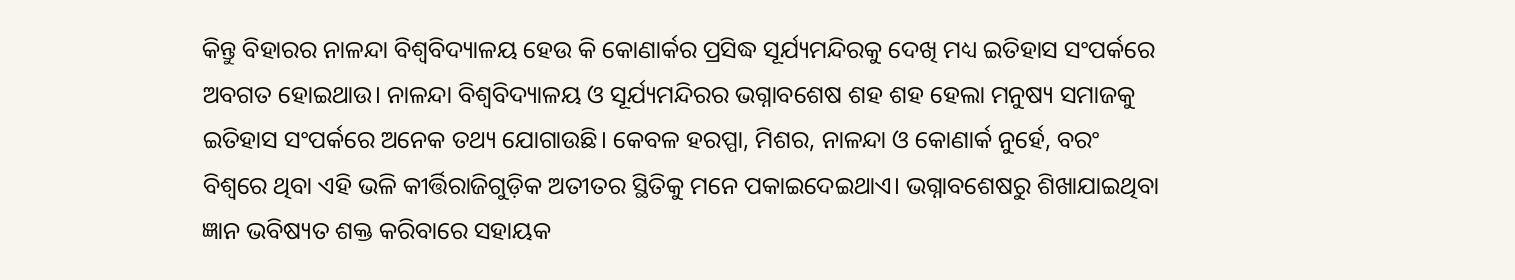କିନ୍ତୁ ବିହାରର ନାଳନ୍ଦା ବିଶ୍ବବିଦ୍ୟାଳୟ ହେଉ କି କୋଣାର୍କର ପ୍ରସିଦ୍ଧ ସୂର୍ଯ୍ୟମନ୍ଦିରକୁ ଦେଖି ମଧ୍ୟ ଇତିହାସ ସଂପର୍କରେ ଅବଗତ ହୋଇଥାଉ। ନାଳନ୍ଦା ବିଶ୍ବବିଦ୍ୟାଳୟ ଓ ସୂର୍ଯ୍ୟମନ୍ଦିରର ଭଗ୍ନାବଶେଷ ଶହ ଶହ ହେଲା ମନୁଷ୍ୟ ସମାଜକୁ ଇତିହାସ ସଂପର୍କରେ ଅନେକ ତଥ୍ୟ ଯୋଗାଉଛି। କେବଳ ହରପ୍ପା, ମିଶର, ନାଳନ୍ଦା ଓ କୋଣାର୍କ ନୁର୍ହେ, ବରଂ ବିଶ୍ବରେ ଥିବା ଏହି ଭଳି କୀର୍ତ୍ତିରାଜିଗୁଡ଼ିକ ଅତୀତର ସ୍ଥିତିକୁ ମନେ ପକାଇଦେଇଥାଏ। ଭଗ୍ନାବଶେଷରୁ ଶିଖାଯାଇଥିବା ଜ୍ଞାନ ଭବିଷ୍ୟତ ଶକ୍ତ କରିବାରେ ସହାୟକ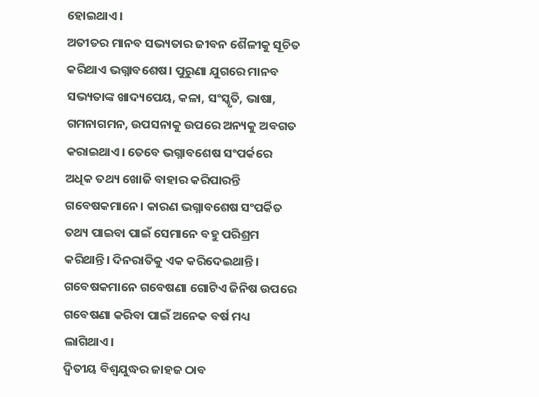ହୋଇଥାଏ।
ଅତୀତର ମାନବ ସଭ୍ୟତାର ଜୀବନ ଶୈଳୀକୁ ସୂଚିତ କରିଥାଏ ଭଗ୍ନାବଶେଷ। ପୁରୁଣା ଯୁଗରେ ମାନବ ସଭ୍ୟତାଙ୍କ ଖାଦ୍ୟପେୟ, କଳା, ସଂସ୍କୃତି, ଭାଷା, ଗମନାଗମନ, ଉପସନାକୁ ଉପରେ ଅନ୍ୟକୁ ଅବଗତ କରାଇଥାଏ। ତେବେ ଭଗ୍ନାବଶେଷ ସଂପର୍କରେ ଅଧିକ ତଥ୍ୟ ଖୋଜି ବାହାର କରିପାରନ୍ତି ଗବେଷକମାନେ। କାରଣ ଭଗ୍ନାବଶେଷ ସଂପର୍କିତ ତଥ୍ୟ ପାଇବା ପାଇଁ ସେମାନେ ବହୁ ପରିଶ୍ରମ କରିଥାନ୍ତି। ଦିନରାତିକୁ ଏକ କରିଦେଇଥାନ୍ତି। ଗବେଷକମାନେ ଗବେଷଣା ଗୋଟିଏ ଜିନିଷ ଉପରେ ଗବେଷଣା କରିବା ପାଇଁ ଅନେକ ବର୍ଷ ମଧ୍ୟ ଲାଗିଥାଏ।
ଦ୍ବିତୀୟ ବିଶ୍ବଯୁଦ୍ଧର ଜାହଜ ଠାବ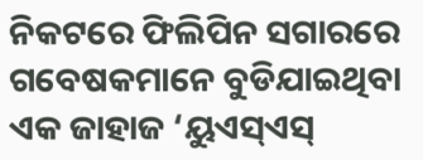ନିକଟରେ ଫିଲିପିନ ସଗାରରେ ଗବେଷକମାନେ ବୁଡିଯାଇଥିବା ଏକ ଜାହାଜ ‘ୟୁଏସ୍ଏସ୍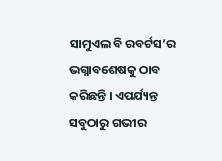ସାମୁଏଲ ବି ରବର୍ଟସ’ର ଭଗ୍ନାବଶେଷକୁ ଠାବ କରିଛନ୍ତି । ଏପର୍ଯ୍ୟନ୍ତ ସବୁଠାରୁ ଗଭୀର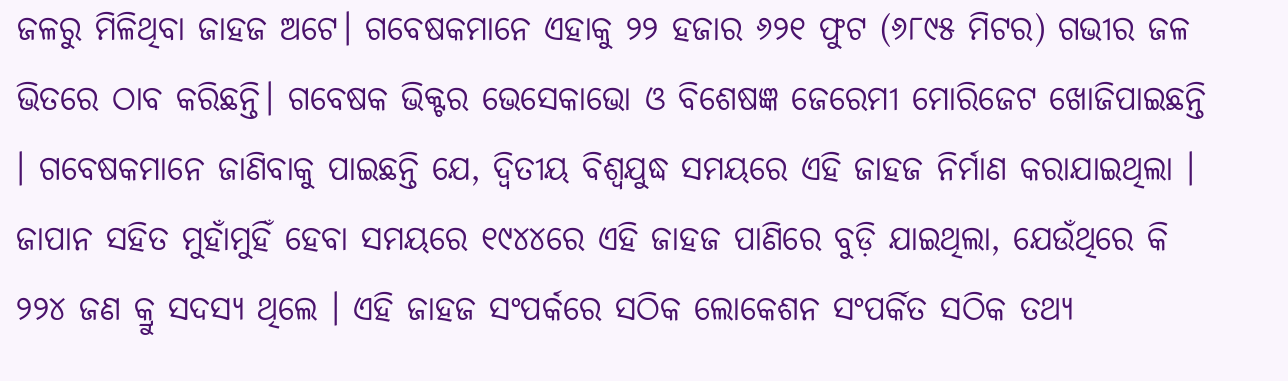ଜଳରୁ ମିଳିଥିବା ଜାହଜ ଅଟେ। ଗବେଷକମାନେ ଏହାକୁ ୨୨ ହଜାର ୬୨୧ ଫୁଟ (୬୮୯୫ ମିଟର) ଗଭୀର ଜଳ ଭିତରେ ଠାବ କରିଛନ୍ତି। ଗବେଷକ ଭିକ୍ଟର ଭେସେକାଭୋ ଓ ବିଶେଷଜ୍ଞ ଜେରେମୀ ମୋରିଜେଟ ଖୋଜିପାଇଛନ୍ତି । ଗବେଷକମାନେ ଜାଣିବାକୁ ପାଇଛନ୍ତି ଯେ, ଦ୍ୱିତୀୟ ବିଶ୍ୱଯୁଦ୍ଧ ସମୟରେ ଏହି ଜାହଜ ନିର୍ମାଣ କରାଯାଇଥିଲା । ଜାପାନ ସହିତ ମୁହାଁମୁହିଁ ହେବା ସମୟରେ ୧୯୪୪ରେ ଏହି ଜାହଜ ପାଣିରେ ବୁଡ଼ି ଯାଇଥିଲା, ଯେଉଁଥିରେ କି ୨୨୪ ଜଣ କ୍ରୁ ସଦସ୍ୟ ଥିଲେ । ଏହି ଜାହଜ ସଂପର୍କରେ ସଠିକ ଲୋକେଶନ ସଂପର୍କିତ ସଠିକ ତଥ୍ୟ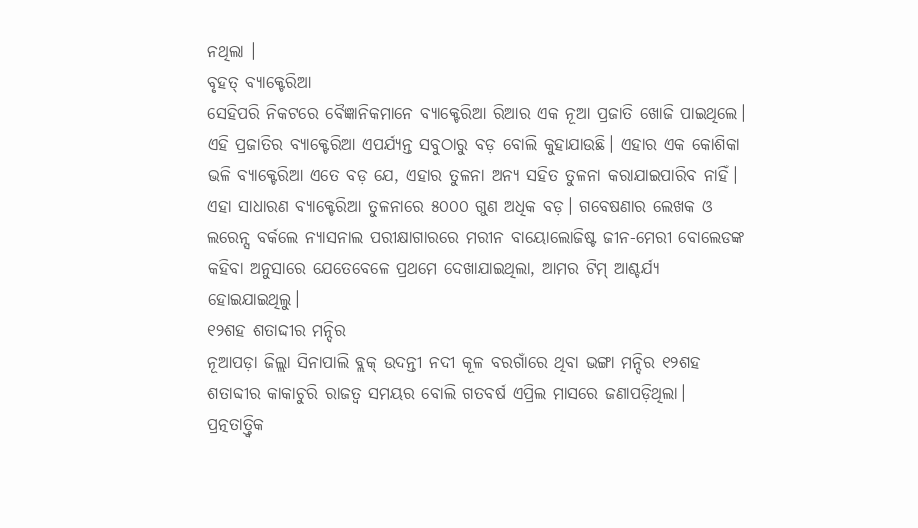ନଥିଲା ।
ବୃହତ୍ ବ୍ୟାକ୍ଟେରିଆ
ସେହିପରି ନିକଟରେ ବୈଜ୍ଞାନିକମାନେ ବ୍ୟାକ୍ଟେରିଆ ରିଆର ଏକ ନୂଆ ପ୍ରଜାତି ଖୋଜି ପାଇଥିଲେ। ଏହି ପ୍ରଜାତିର ବ୍ୟାକ୍ଟେରିଆ ଏପର୍ଯ୍ୟନ୍ତ ସବୁଠାରୁ ବଡ଼ ବୋଲି କୁହାଯାଉଛି। ଏହାର ଏକ କୋଶିକା ଭଳି ବ୍ୟାକ୍ଟେରିଆ ଏତେ ବଡ଼ ଯେ, ଏହାର ତୁଳନା ଅନ୍ୟ ସହିତ ତୁଳନା କରାଯାଇପାରିବ ନାହିଁ। ଏହା ସାଧାରଣ ବ୍ୟାକ୍ଟେରିଆ ତୁଳନାରେ ୫୦୦୦ ଗୁଣ ଅଧିକ ବଡ଼। ଗବେଷଣାର ଲେଖକ ଓ ଲରେନ୍ସ ବର୍କଲେ ନ୍ୟାସନାଲ ପରୀକ୍ଷାଗାରରେ ମରୀନ ବାୟୋଲୋଜିଷ୍ଟ ଜୀନ-ମେରୀ ବୋଲେଡଙ୍କ କହିବା ଅନୁସାରେ ଯେତେବେଳେ ପ୍ରଥମେ ଦେଖାଯାଇଥିଲା, ଆମର ଟିମ୍ ଆଶ୍ଚର୍ଯ୍ୟ ହୋଇଯାଇଥିଲୁ।
୧୨ଶହ ଶତାଦ୍ଦୀର ମନ୍ଦିର
ନୂଆପଡ଼ା ଜିଲ୍ଲା ସିନାପାଲି ବ୍ଲକ୍ ଉଦନ୍ତୀ ନଦୀ କୂଳ ବରଗାଁରେ ଥିବା ଭଙ୍ଗା ମନ୍ଦିର ୧୨ଶହ ଶତାବ୍ଦୀର କାକାଚୁରି ରାଜତ୍ବ ସମୟର ବୋଲି ଗତବର୍ଷ ଏପ୍ରିଲ ମାସରେ ଜଣାପଡ଼ିଥିଲା। ପ୍ରତ୍ନତାତ୍ତ୍ବିକ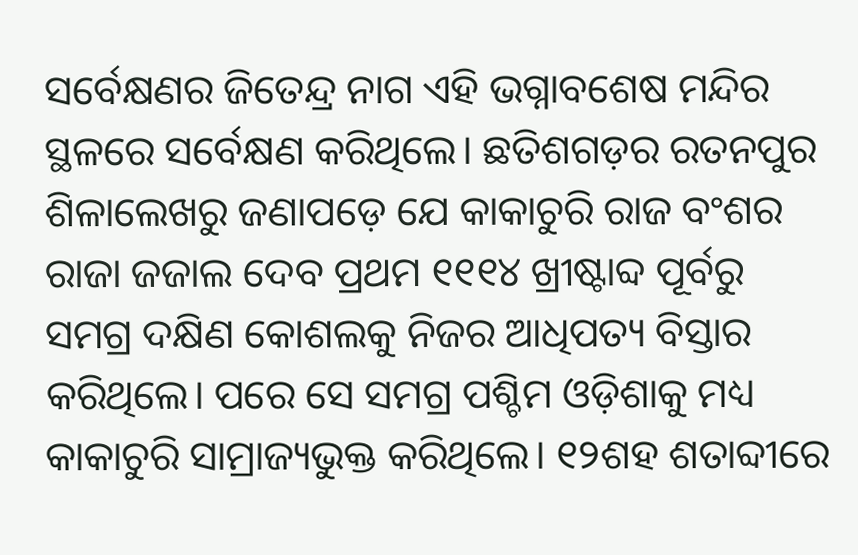ସର୍ବେକ୍ଷଣର ଜିତେନ୍ଦ୍ର ନାଗ ଏହି ଭଗ୍ନାବଶେଷ ମନ୍ଦିର ସ୍ଥଳରେ ସର୍ବେକ୍ଷଣ କରିଥିଲେ। ଛତିଶଗଡ଼ର ରତନପୁର ଶିଳାଲେଖରୁ ଜଣାପଡ଼େ ଯେ କାକାଚୁରି ରାଜ ବଂଶର ରାଜା ଜଜାଲ ଦେବ ପ୍ରଥମ ୧୧୧୪ ଖ୍ରୀଷ୍ଟାବ୍ଦ ପୂର୍ବରୁ ସମଗ୍ର ଦକ୍ଷିଣ କୋଶଲକୁ ନିଜର ଆଧିପତ୍ୟ ବିସ୍ତାର କରିଥିଲେ। ପରେ ସେ ସମଗ୍ର ପଶ୍ଚିମ ଓଡ଼ିଶାକୁ ମଧ୍ୟ କାକାଚୁରି ସାମ୍ରାଜ୍ୟଭୁକ୍ତ କରିଥିଲେ। ୧୨ଶହ ଶତାବ୍ଦୀରେ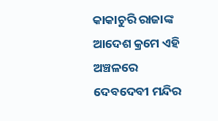କାକାଚୁରି ରାଜାଙ୍କ ଆଦେଶ କ୍ରମେ ଏହି ଅଞ୍ଚଳରେ ଦେବଦେବୀ ମନ୍ଦିର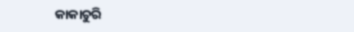କାକାଚୁରି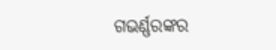ଗଭର୍ଣ୍ଣରଙ୍କର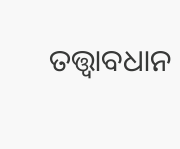ତତ୍ତ୍ବାବଧାନ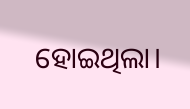ହୋଇଥିଲା।